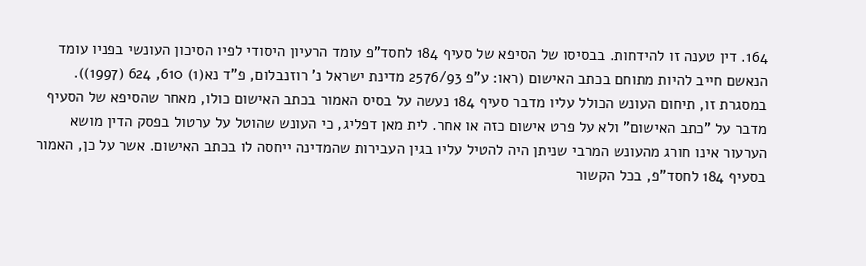164. דין טענה זו להידחות. בבסיסו של הסיפא של סעיף 184 לחסד"פ עומד הרעיון היסודי לפיו הסיכון העונשי בפניו עומד הנאשם חייב להיות מתוחם בכתב האישום (ראו: ע"פ 2576/93 מדינת ישראל נ' רוזנבלום, פ"ד נא(1) 610, 624 (1997)). במסגרת זו, תיחום העונש הכולל עליו מדבר סעיף 184 נעשה על בסיס האמור בכתב האישום כולו, מאחר שהסיפא של הסעיף מדבר על "כתב האישום" ולא על פרט אישום כזה או אחר. לית מאן דפליג, כי העונש שהוטל על ערטול בפסק הדין מושא הערעור אינו חורג מהעונש המרבי שניתן היה להטיל עליו בגין העבירות שהמדינה ייחסה לו בכתב האישום. אשר על כן, האמור בסעיף 184 לחסד"פ, בכל הקשור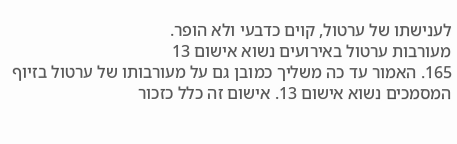לענישתו של ערטול, קוים כדבעי ולא הופר.
מעורבות ערטול באירועים נשוא אישום 13
165. האמור עד כה משליך כמובן גם על מעורבותו של ערטול בזיוף המסמכים נשוא אישום 13. אישום זה כלל כזכור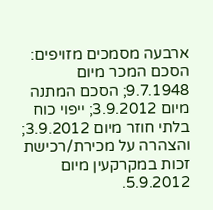ארבעה מסמכים מזויפים: הסכם המכר מיום 9.7.1948; הסכם המתנה מיום 3.9.2012; ייפוי כוח בלתי חוזר מיום 3.9.2012; והצהרה על מכירת/רכישת זכות במקרקעין מיום 5.9.2012.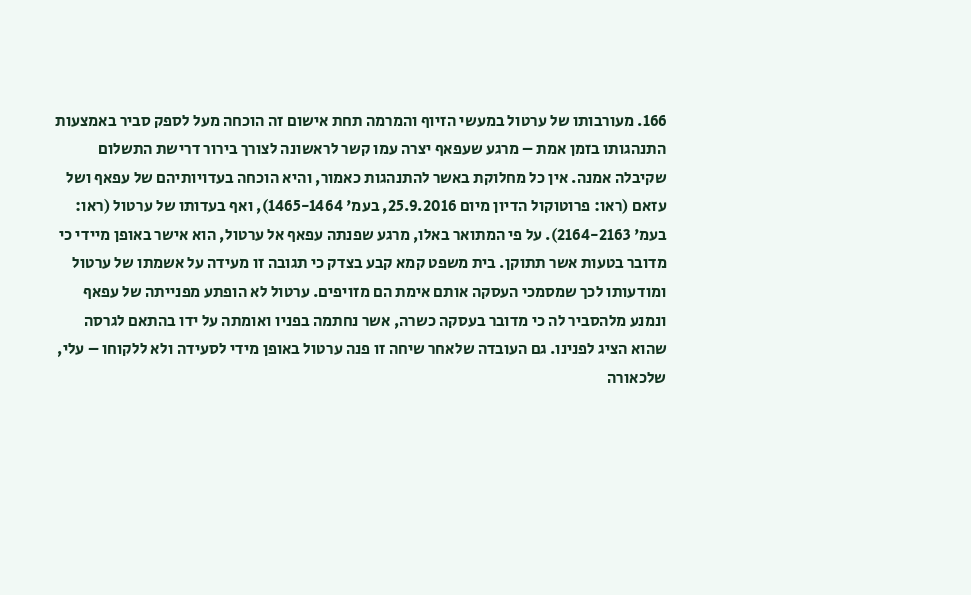166. מעורבותו של ערטול במעשי הזיוף והמרמה תחת אישום זה הוכחה מעל לספק סביר באמצעות התנהגותו בזמן אמת – מרגע שעפאף יצרה עמו קשר לראשונה לצורך בירור דרישת התשלום שקיבלה אמנה. אין כל מחלוקת באשר להתנהגות כאמור, והיא הוכחה בעדויותיהם של עפאף ושל עזאם (ראו: פרוטוקול הדיון מיום 25.9.2016, בעמ' 1465-1464), ואף בעדותו של ערטול (ראו: בעמ' 2164-2163). על פי המתואר באלו, מרגע שפנתה עפאף אל ערטול, הוא אישר באופן מיידי כי מדובר בטעות אשר תתוקן. בית משפט קמא קבע בצדק כי תגובה זו מעידה על אשמתו של ערטול ומודעותו לכך שמסמכי העסקה אותם אימת הם מזויפים. ערטול לא הופתע מפנייתה של עפאף ונמנע מלהסביר לה כי מדובר בעסקה כשרה, אשר נחתמה בפניו ואומתה על ידו בהתאם לגרסה שהוא הציג לפנינו. גם העובדה שלאחר שיחה זו פנה ערטול באופן מידי לסעידה ולא ללקוחו – עלי, שלכאורה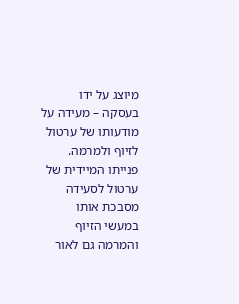מיוצג על ידו בעסקה – מעידה על מודעותו של ערטול לזיוף ולמרמה. פנייתו המיידית של ערטול לסעידה מסבכת אותו במעשי הזיוף והמרמה גם לאור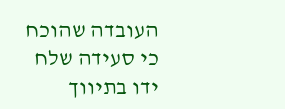העובדה שהוכח כי סעידה שלח ידו בתיווך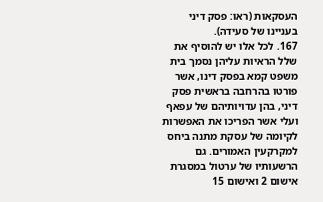העסקאות (ראו: פסק דיני בעניינו של סעידה).
167. לכל אלו יש להוסיף את שלל הראיות עליהן נסמך בית משפט קמא בפסק דינו, אשר פורטו בהרחבה בראשית פסק דיני, בהן עדויותיהם של עפאף ועלי אשר הפריכו את האפשרות לקיומה של עסקת מתנה ביחס למקרקעין האמורים. גם הרשעותיו של ערטול במסגרת אישום 2 ואישום 15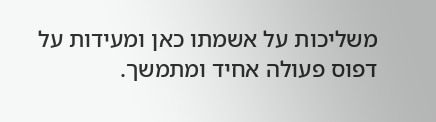משליכות על אשמתו כאן ומעידות על דפוס פעולה אחיד ומתמשך.